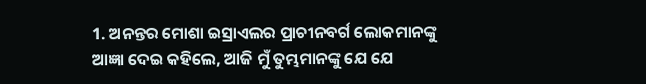1. ଅନନ୍ତର ମୋଶା ଇସ୍ରାଏଲର ପ୍ରାଚୀନବର୍ଗ ଲୋକମାନଙ୍କୁ ଆଜ୍ଞା ଦେଇ କହିଲେ, ଆଜି ମୁଁ ତୁମ୍ଭମାନଙ୍କୁ ଯେ ଯେ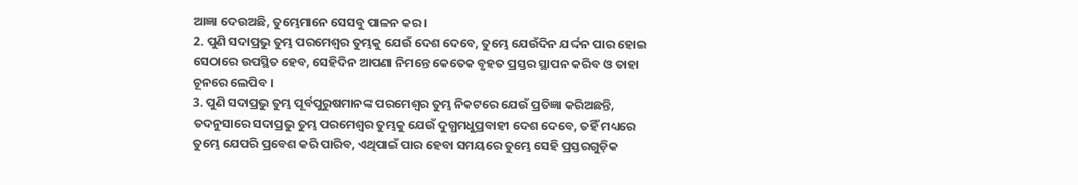ଆଜ୍ଞା ଦେଉଅଛି, ତୁମ୍ଭେମାନେ ସେସବୁ ପାଳନ କର ।
2. ପୁଣି ସଦାପ୍ରଭୁ ତୁମ୍ଭ ପରମେଶ୍ଵର ତୁମ୍ଭକୁ ଯେଉଁ ଦେଶ ଦେବେ, ତୁମ୍ଭେ ଯେଉଁଦିନ ଯର୍ଦ୍ଦନ ପାର ହୋଇ ସେଠାରେ ଉପସ୍ଥିତ ହେବ, ସେହିଦିନ ଆପଣା ନିମନ୍ତେ କେତେକ ବୃହତ ପ୍ରସ୍ତର ସ୍ଥାପନ କରିବ ଓ ତାହା ଚୂନରେ ଲେପିବ ।
3. ପୁଣି ସଦାପ୍ରଭୁ ତୁମ୍ଭ ପୂର୍ବପୁରୁଷମାନଙ୍କ ପରମେଶ୍ଵର ତୁମ୍ଭ ନିକଟରେ ଯେଉଁ ପ୍ରତିଜ୍ଞା କରିଅଛନ୍ତି, ତଦନୁସାରେ ସଦାପ୍ରଭୁ ତୁମ୍ଭ ପରମେଶ୍ଵର ତୁମ୍ଭକୁ ଯେଉଁ ଦୁଗ୍ଧମଧୁପ୍ରବାହୀ ଦେଶ ଦେବେ, ତହିଁ ମଧ୍ୟରେ ତୁମ୍ଭେ ଯେପରି ପ୍ରବେଶ କରି ପାରିବ, ଏଥିପାଇଁ ପାର ହେବା ସମୟରେ ତୁମ୍ଭେ ସେହି ପ୍ରସ୍ତରଗୁଡ଼ିକ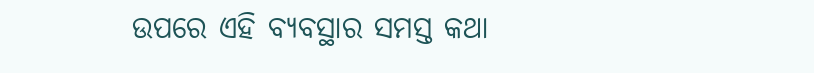ଉପରେ ଏହି ବ୍ୟବସ୍ଥାର ସମସ୍ତ କଥା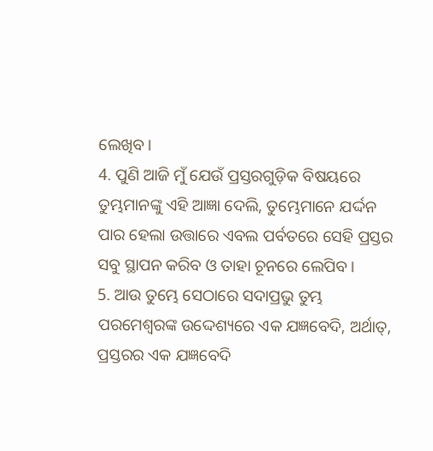ଲେଖିବ ।
4. ପୁଣି ଆଜି ମୁଁ ଯେଉଁ ପ୍ରସ୍ତରଗୁଡ଼ିକ ବିଷୟରେ ତୁମ୍ଭମାନଙ୍କୁ ଏହି ଆଜ୍ଞା ଦେଲି, ତୁମ୍ଭେମାନେ ଯର୍ଦ୍ଦନ ପାର ହେଲା ଉତ୍ତାରେ ଏବଲ ପର୍ବତରେ ସେହି ପ୍ରସ୍ତର ସବୁ ସ୍ଥାପନ କରିବ ଓ ତାହା ଚୂନରେ ଲେପିବ ।
5. ଆଉ ତୁମ୍ଭେ ସେଠାରେ ସଦାପ୍ରଭୁ ତୁମ୍ଭ ପରମେଶ୍ଵରଙ୍କ ଉଦ୍ଦେଶ୍ୟରେ ଏକ ଯଜ୍ଞବେଦି, ଅର୍ଥାତ୍, ପ୍ରସ୍ତରର ଏକ ଯଜ୍ଞବେଦି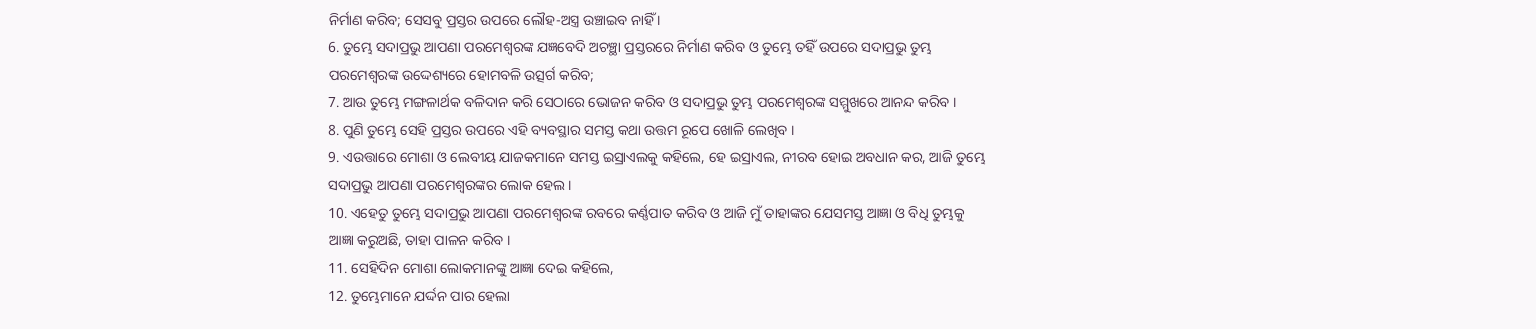ନିର୍ମାଣ କରିବ; ସେସବୁ ପ୍ରସ୍ତର ଉପରେ ଲୌହ-ଅସ୍ତ୍ର ଉଞ୍ଚାଇବ ନାହିଁ ।
6. ତୁମ୍ଭେ ସଦାପ୍ରଭୁ ଆପଣା ପରମେଶ୍ଵରଙ୍କ ଯଜ୍ଞବେଦି ଅଚଞ୍ଛା ପ୍ରସ୍ତରରେ ନିର୍ମାଣ କରିବ ଓ ତୁମ୍ଭେ ତହିଁ ଉପରେ ସଦାପ୍ରଭୁ ତୁମ୍ଭ ପରମେଶ୍ଵରଙ୍କ ଉଦ୍ଦେଶ୍ୟରେ ହୋମବଳି ଉତ୍ସର୍ଗ କରିବ;
7. ଆଉ ତୁମ୍ଭେ ମଙ୍ଗଳାର୍ଥକ ବଳିଦାନ କରି ସେଠାରେ ଭୋଜନ କରିବ ଓ ସଦାପ୍ରଭୁ ତୁମ୍ଭ ପରମେଶ୍ଵରଙ୍କ ସମ୍ମୁଖରେ ଆନନ୍ଦ କରିବ ।
8. ପୁଣି ତୁମ୍ଭେ ସେହି ପ୍ରସ୍ତର ଉପରେ ଏହି ବ୍ୟବସ୍ଥାର ସମସ୍ତ କଥା ଉତ୍ତମ ରୂପେ ଖୋଳି ଲେଖିବ ।
9. ଏଉତ୍ତାରେ ମୋଶା ଓ ଲେବୀୟ ଯାଜକମାନେ ସମସ୍ତ ଇସ୍ରାଏଲକୁ କହିଲେ, ହେ ଇସ୍ରାଏଲ, ନୀରବ ହୋଇ ଅବଧାନ କର, ଆଜି ତୁମ୍ଭେ ସଦାପ୍ରଭୁ ଆପଣା ପରମେଶ୍ଵରଙ୍କର ଲୋକ ହେଲ ।
10. ଏହେତୁ ତୁମ୍ଭେ ସଦାପ୍ରଭୁ ଆପଣା ପରମେଶ୍ଵରଙ୍କ ରବରେ କର୍ଣ୍ଣପାତ କରିବ ଓ ଆଜି ମୁଁ ତାହାଙ୍କର ଯେସମସ୍ତ ଆଜ୍ଞା ଓ ବିଧି ତୁମ୍ଭକୁ ଆଜ୍ଞା କରୁଅଛି, ତାହା ପାଳନ କରିବ ।
11. ସେହିଦିନ ମୋଶା ଲୋକମାନଙ୍କୁ ଆଜ୍ଞା ଦେଇ କହିଲେ,
12. ତୁମ୍ଭେମାନେ ଯର୍ଦ୍ଦନ ପାର ହେଲା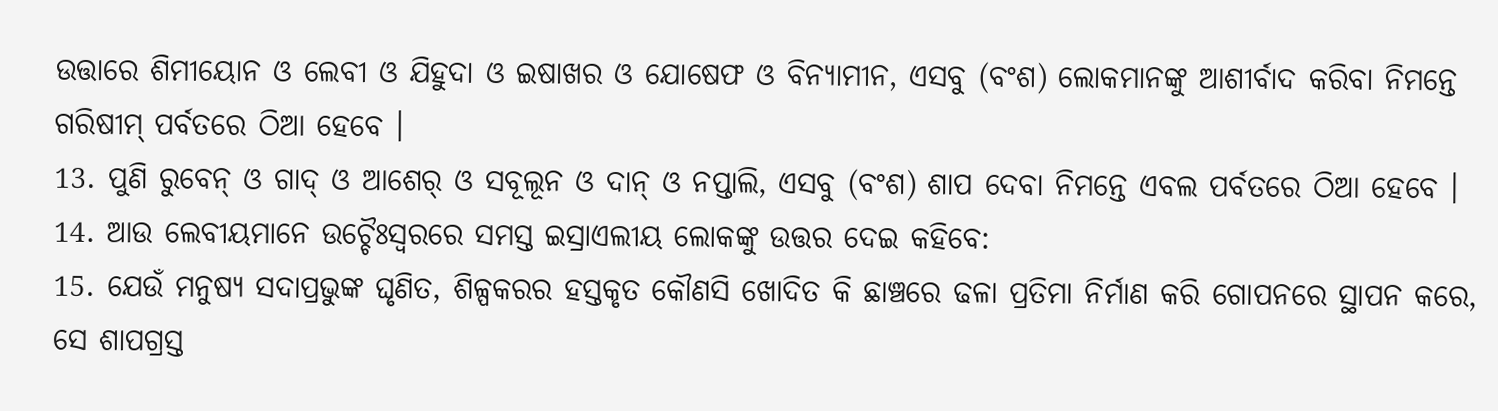ଉତ୍ତାରେ ଶିମୀୟୋନ ଓ ଲେବୀ ଓ ଯିହୁଦା ଓ ଇଷାଖର ଓ ଯୋଷେଫ ଓ ବିନ୍ୟାମୀନ, ଏସବୁ (ବଂଶ) ଲୋକମାନଙ୍କୁ ଆଶୀର୍ବାଦ କରିବା ନିମନ୍ତେ ଗରିଷୀମ୍ ପର୍ବତରେ ଠିଆ ହେବେ ।
13. ପୁଣି ରୁବେନ୍ ଓ ଗାଦ୍ ଓ ଆଶେର୍ ଓ ସବୂଲୂନ ଓ ଦାନ୍ ଓ ନପ୍ତାଲି, ଏସବୁ (ବଂଶ) ଶାପ ଦେବା ନିମନ୍ତେ ଏବଲ ପର୍ବତରେ ଠିଆ ହେବେ ।
14. ଆଉ ଲେବୀୟମାନେ ଉଚ୍ଚୈଃସ୍ଵରରେ ସମସ୍ତ ଇସ୍ରାଏଲୀୟ ଲୋକଙ୍କୁ ଉତ୍ତର ଦେଇ କହିବେ:
15. ଯେଉଁ ମନୁଷ୍ୟ ସଦାପ୍ରଭୁଙ୍କ ଘୃଣିତ, ଶିଳ୍ପକରର ହସ୍ତକୃତ କୌଣସି ଖୋଦିତ କି ଛାଞ୍ଚରେ ଢଳା ପ୍ରତିମା ନିର୍ମାଣ କରି ଗୋପନରେ ସ୍ଥାପନ କରେ, ସେ ଶାପଗ୍ରସ୍ତ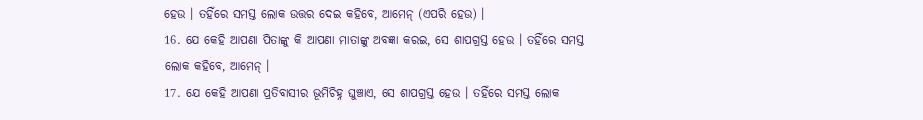ହେଉ । ତହିଁରେ ସମସ୍ତ ଲୋକ ଉତ୍ତର ଦେଇ କହିବେ, ଆମେନ୍ (ଏପରି ହେଉ) ।
16. ଯେ କେହି ଆପଣା ପିତାଙ୍କୁ କି ଆପଣା ମାତାଙ୍କୁ ଅବଜ୍ଞା କରଇ, ସେ ଶାପଗ୍ରସ୍ତ ହେଉ । ତହିଁରେ ସମସ୍ତ ଲୋକ କହିବେ, ଆମେନ୍ ।
17. ଯେ କେହି ଆପଣା ପ୍ରତିବାସୀର ଭୂମିଚିହ୍ନ ଘୁଞ୍ଚାଏ, ସେ ଶାପଗ୍ରସ୍ତ ହେଉ । ତହିଁରେ ସମସ୍ତ ଲୋକ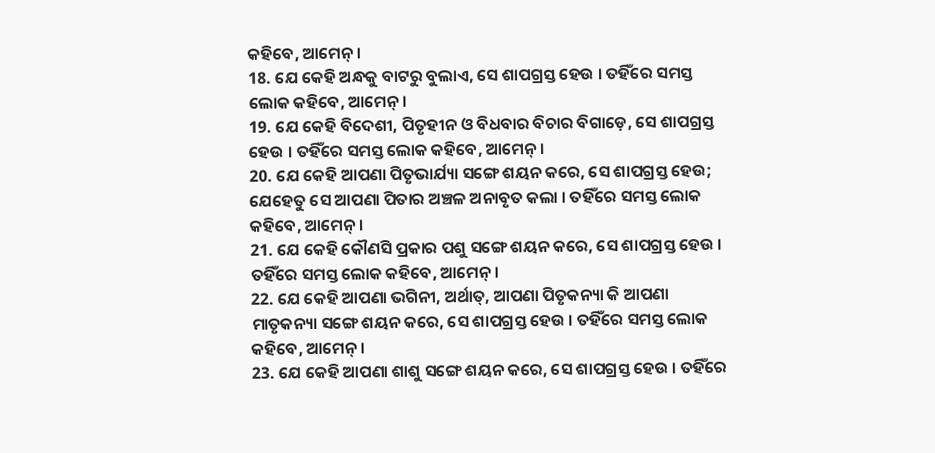କହିବେ, ଆମେନ୍ ।
18. ଯେ କେହି ଅନ୍ଧକୁ ବାଟରୁ ବୁଲାଏ, ସେ ଶାପଗ୍ରସ୍ତ ହେଉ । ତହିଁରେ ସମସ୍ତ ଲୋକ କହିବେ, ଆମେନ୍ ।
19. ଯେ କେହି ବିଦେଶୀ, ପିତୃହୀନ ଓ ବିଧବାର ବିଚାର ବିଗାଡ଼େ, ସେ ଶାପଗ୍ରସ୍ତ ହେଉ । ତହିଁରେ ସମସ୍ତ ଲୋକ କହିବେ, ଆମେନ୍ ।
20. ଯେ କେହି ଆପଣା ପିତୃଭାର୍ଯ୍ୟା ସଙ୍ଗେ ଶୟନ କରେ, ସେ ଶାପଗ୍ରସ୍ତ ହେଉ; ଯେହେତୁ ସେ ଆପଣା ପିତାର ଅଞ୍ଚଳ ଅନାବୃତ କଲା । ତହିଁରେ ସମସ୍ତ ଲୋକ କହିବେ, ଆମେନ୍ ।
21. ଯେ କେହି କୌଣସି ପ୍ରକାର ପଶୁ ସଙ୍ଗେ ଶୟନ କରେ, ସେ ଶାପଗ୍ରସ୍ତ ହେଉ । ତହିଁରେ ସମସ୍ତ ଲୋକ କହିବେ, ଆମେନ୍ ।
22. ଯେ କେହି ଆପଣା ଭଗିନୀ, ଅର୍ଥାତ୍, ଆପଣା ପିତୃକନ୍ୟା କି ଆପଣା ମାତୃକନ୍ୟା ସଙ୍ଗେ ଶୟନ କରେ, ସେ ଶାପଗ୍ରସ୍ତ ହେଉ । ତହିଁରେ ସମସ୍ତ ଲୋକ କହିବେ, ଆମେନ୍ ।
23. ଯେ କେହି ଆପଣା ଶାଶୁ ସଙ୍ଗେ ଶୟନ କରେ, ସେ ଶାପଗ୍ରସ୍ତ ହେଉ । ତହିଁରେ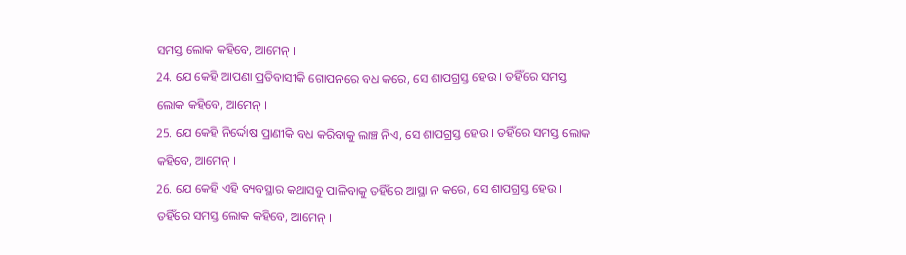ସମସ୍ତ ଲୋକ କହିବେ, ଆମେନ୍ ।
24. ଯେ କେହି ଆପଣା ପ୍ରତିବାସୀକି ଗୋପନରେ ବଧ କରେ, ସେ ଶାପଗ୍ରସ୍ତ ହେଉ । ତହିଁରେ ସମସ୍ତ ଲୋକ କହିବେ, ଆମେନ୍ ।
25. ଯେ କେହି ନିର୍ଦ୍ଦୋଷ ପ୍ରାଣୀକି ବଧ କରିବାକୁ ଲାଞ୍ଚ ନିଏ, ସେ ଶାପଗ୍ରସ୍ତ ହେଉ । ତହିଁରେ ସମସ୍ତ ଲୋକ କହିବେ, ଆମେନ୍ ।
26. ଯେ କେହି ଏହି ବ୍ୟବସ୍ଥାର କଥାସବୁ ପାଳିବାକୁ ତହିଁରେ ଆସ୍ଥା ନ କରେ, ସେ ଶାପଗ୍ରସ୍ତ ହେଉ । ତହିଁରେ ସମସ୍ତ ଲୋକ କହିବେ, ଆମେନ୍ ।